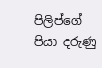පිලිප්ගේ පියා දරුණු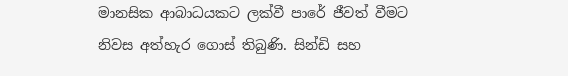මානසික ආබාධයකට ලක්වී පාරේ ජීවත් වීමට නිවස අත්හැර ගොස් තිබුණි. සින්ඩි සහ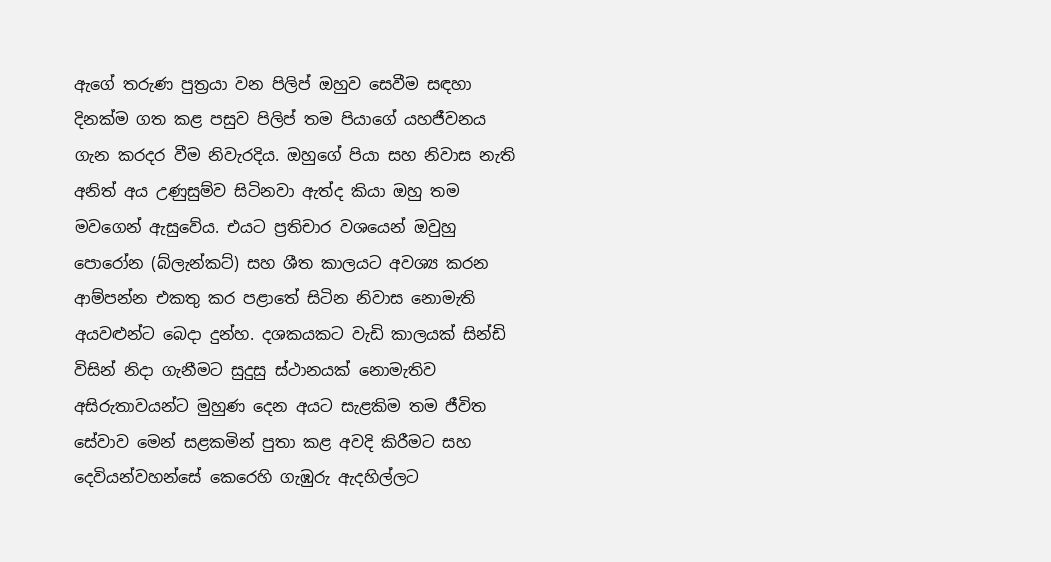ඇගේ තරුණ පුත්‍රයා වන පිලිප් ඔහුව සෙවීම සඳහා දිනක්ම ගත කළ පසුව පිලිප් තම පියාගේ යහජීවනය ගැන කරදර වීම නිවැරදිය. ඔහුගේ පියා සහ නිවාස නැති අනිත් අය උණුසුම්ව සිටිනවා ඇත්ද කියා ඔහු තම මවගෙන් ඇසුවේය. එයට ප්‍රතිචාර වශයෙන් ඔවුහු පොරෝන (බ්ලැන්කට්) සහ ශීත කාලයට අවශ්‍ය කරන ආම්පන්න එකතු කර පළාතේ සිටින නිවාස නොමැති අයවළුන්ට බෙදා දුන්හ. දශකයකට වැඩි කාලයක් සින්ඩි විසින් නිදා ගැනීමට සුදුසු ස්ථානයක් නොමැතිව අසිරුතාවයන්ට මුහුණ දෙන අයට සැළකිම තම ජීවිත සේවාව මෙන් සළකමින් පුතා කළ අවදි කිරීමට සහ දෙවියන්වහන්සේ කෙරෙහි ගැඹුරු ඇදහිල්ලට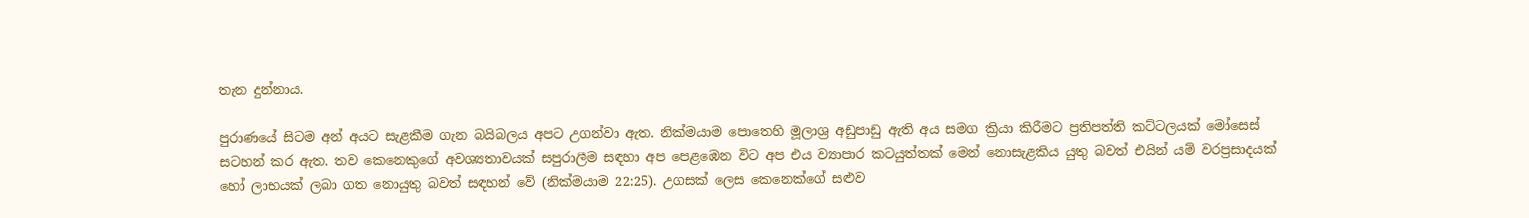තැන දුන්නාය.

පුරාණයේ සිටම අන් අයට සැළකීම ගැන බයිබලය අපට උගන්වා ඇත. නික්මයාම පොතෙහි මූලාශ්‍ර අඩුපාඩු ඇති අය සමග ක්‍රියා කිරීමට ප්‍රතිපත්ති කට්ටලයක් මෝසෙස් සටහන් කර ඇත. තව කෙනෙකුගේ අවශ්‍යතාවයක් සපුරාලීම සඳහා අප පෙළඹෙන විට අප එය ව්‍යාපාර කටයුත්තක් මෙන් නොසැළකිය යුතු බවත් එයින් යම් වරප්‍රසාදයක් හෝ ලාභයක් ලබා ගත නොයුතු බවත් සඳහන් වේ (නික්මයාම 22:25). උගසක් ලෙස කෙනෙක්ගේ සළුව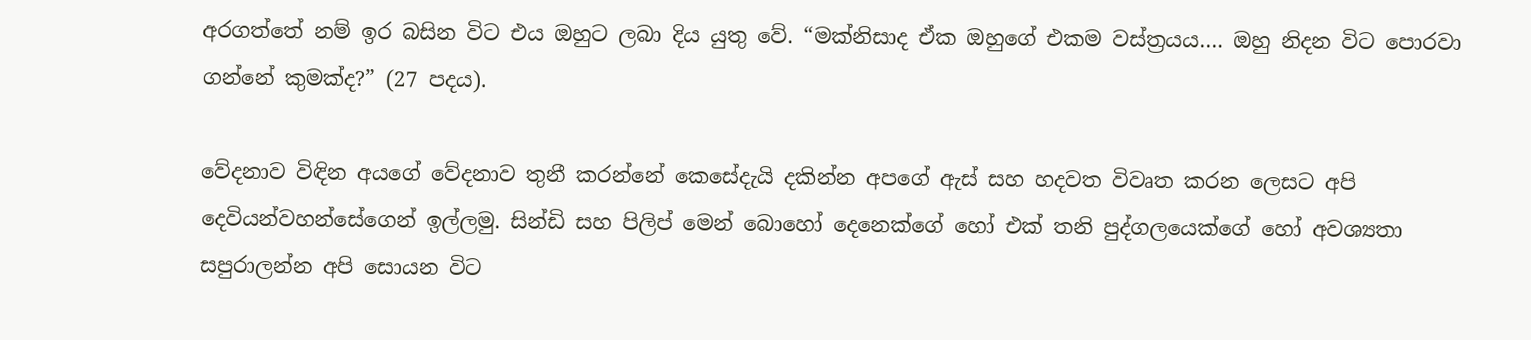අරගත්තේ නම් ඉර බසින විට එය ඔහුට ලබා දිය යුතු වේ. “මක්නිසාද ඒක ඔහුගේ එකම වස්ත්‍රයය…. ඔහු නිදන විට පොරවා ගන්නේ කුමක්ද?” (27 පදය).

වේදනාව විඳින අයගේ වේදනාව තුනී කරන්නේ කෙසේදැයි දකින්න අපගේ ඇස් සහ හදවත විවෘත කරන ලෙසට අපි දෙවියන්වහන්සේගෙන් ඉල්ලමු. සින්ඩි සහ පිලිප් මෙන් බොහෝ දෙනෙක්ගේ හෝ එක් තනි පුද්ගලයෙක්ගේ හෝ අවශ්‍යතා සපුරාලන්න අපි සොයන විට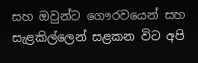සහ ඔවුන්ට ගෞරවයෙන් සහ සැළකිල්ලෙන් සළකන විට අපි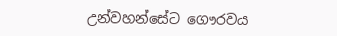උන්වහන්සේට ගෞරවය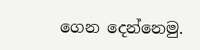ගෙන දෙන්නෙමු.